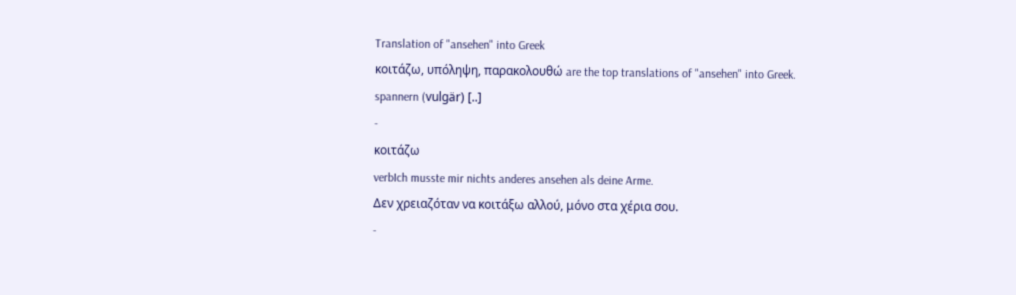Translation of "ansehen" into Greek
κοιτάζω, υπόληψη, παρακολουθώ are the top translations of "ansehen" into Greek.
spannern (vulgär) [..]
-
κοιτάζω
verbIch musste mir nichts anderes ansehen als deine Arme.
Δεν χρειαζόταν να κοιτάξω αλλού, μόνο στα χέρια σου.
-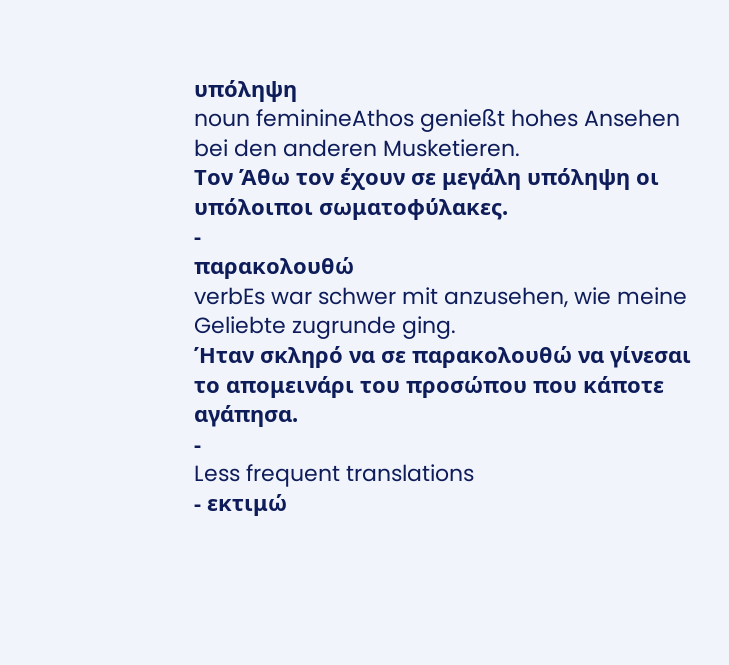υπόληψη
noun feminineAthos genießt hohes Ansehen bei den anderen Musketieren.
Τον Άθω τον έχουν σε μεγάλη υπόληψη οι υπόλοιποι σωματοφύλακες.
-
παρακολουθώ
verbEs war schwer mit anzusehen, wie meine Geliebte zugrunde ging.
Ήταν σκληρό να σε παρακολουθώ να γίνεσαι το απομεινάρι του προσώπου που κάποτε αγάπησα.
-
Less frequent translations
- εκτιμώ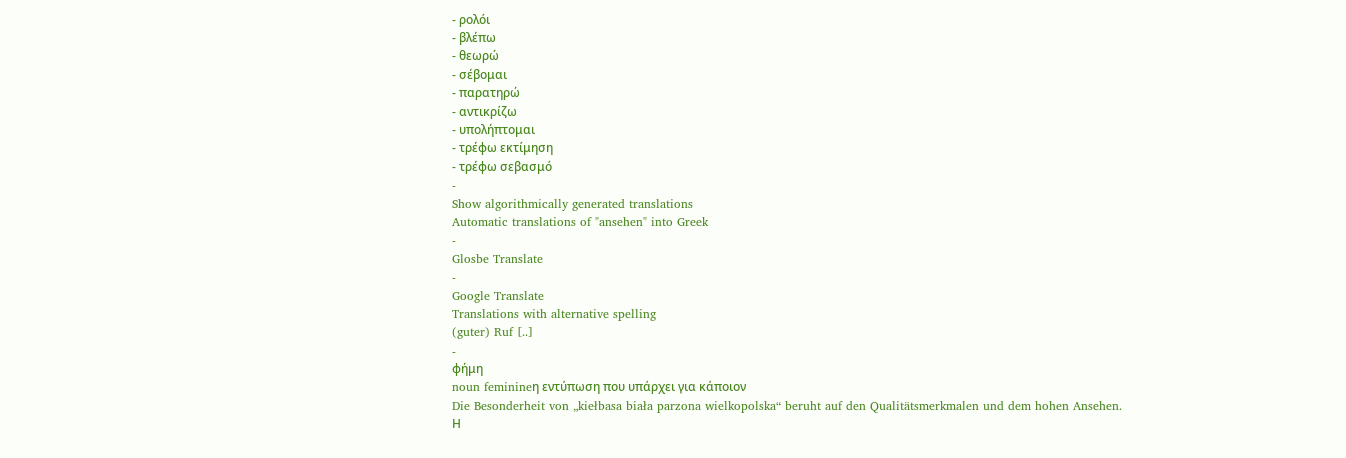- ρολόι
- βλέπω
- θεωρώ
- σέβομαι
- παρατηρώ
- αντικρίζω
- υπολήπτομαι
- τρέφω εκτίμηση
- τρέφω σεβασμό
-
Show algorithmically generated translations
Automatic translations of "ansehen" into Greek
-
Glosbe Translate
-
Google Translate
Translations with alternative spelling
(guter) Ruf [..]
-
φήμη
noun feminineη εντύπωση που υπάρχει για κάποιον
Die Besonderheit von „kiełbasa biała parzona wielkopolska“ beruht auf den Qualitätsmerkmalen und dem hohen Ansehen.
Η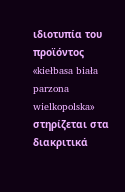ιδιοτυπία του προϊόντος «kiełbasa biała parzona wielkopolska» στηρίζεται στα διακριτικά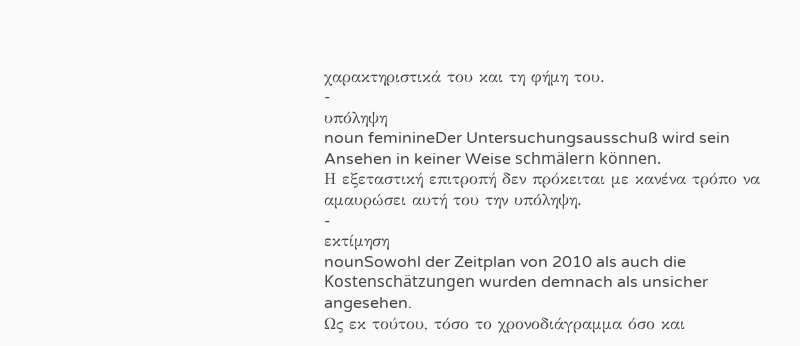χαρακτηριστικά του και τη φήμη του.
-
υπόληψη
noun feminineDer Untersuchungsausschuß wird sein Ansehen in keiner Weise schmälern können.
Η εξεταστική επιτροπή δεν πρόκειται με κανένα τρόπο να αμαυρώσει αυτή του την υπόληψη.
-
εκτίμηση
nounSowohl der Zeitplan von 2010 als auch die Kostenschätzungen wurden demnach als unsicher angesehen.
Ως εκ τούτου, τόσο το χρονοδιάγραμμα όσο και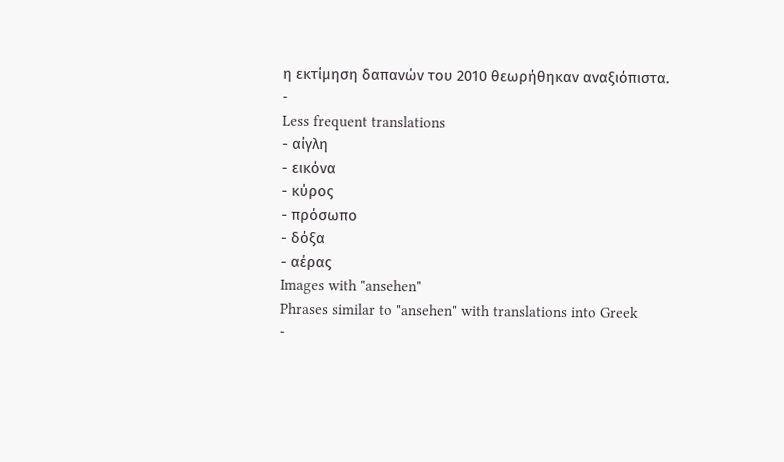η εκτίμηση δαπανών του 2010 θεωρήθηκαν αναξιόπιστα.
-
Less frequent translations
- αίγλη
- εικόνα
- κύρος
- πρόσωπο
- δόξα
- αέρας
Images with "ansehen"
Phrases similar to "ansehen" with translations into Greek
-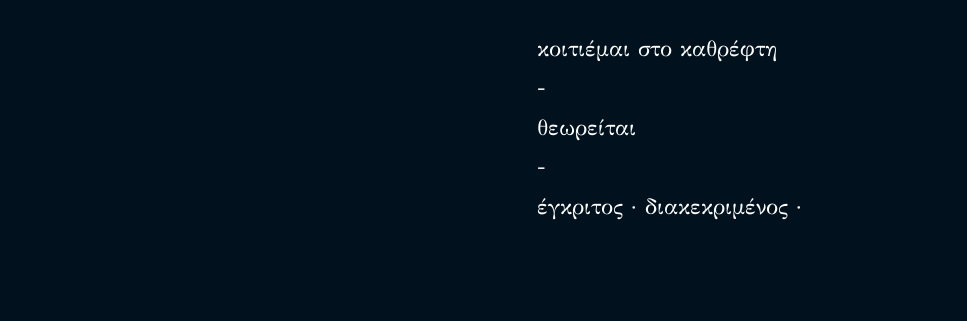κοιτιέμαι στο καθρέφτη
-
θεωρείται
-
έγκριτος · διακεκριμένος ·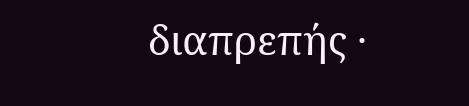διαπρεπής ·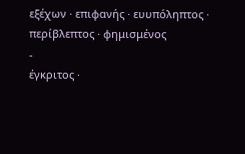εξέχων · επιφανής · ευυπόληπτος · περίβλεπτος · φημισμένος
-
έγκριτος ·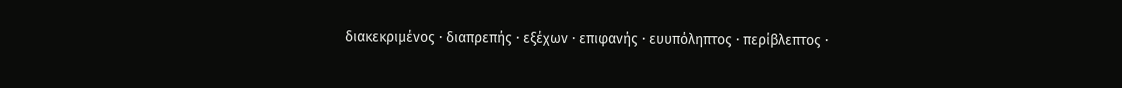διακεκριμένος · διαπρεπής · εξέχων · επιφανής · ευυπόληπτος · περίβλεπτος ·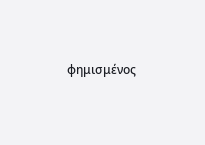φημισμένος